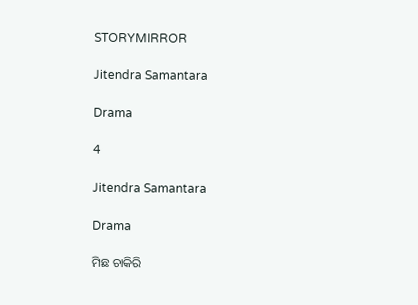STORYMIRROR

Jitendra Samantara

Drama

4

Jitendra Samantara

Drama

ମିଛ ଚାକିରି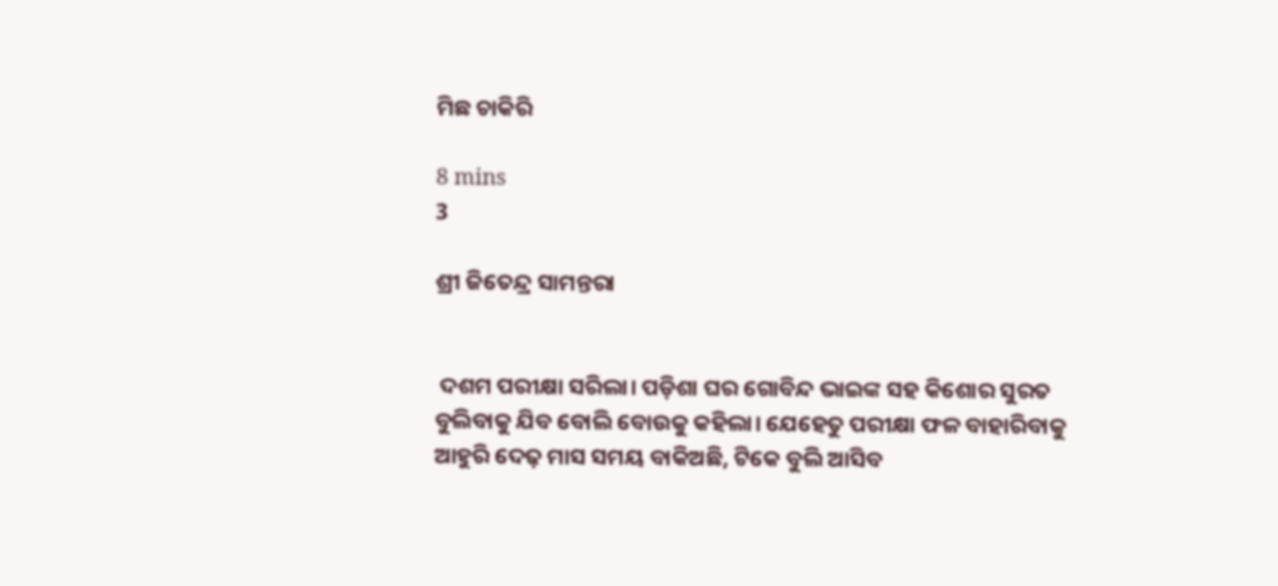ମିଛ ଚାକିରି

8 mins
3

ଶ୍ରୀ ଜିତେନ୍ଦ୍ର ସାମନ୍ତରା


 ଦଶମ ପରୀକ୍ଷା ସରିଲା। ପଡ଼ିଶା ଘର ଗୋବିନ୍ଦ ଭାଇଙ୍କ ସହ କିଶୋର ସୁରତ ବୁଲିବାକୁ ଯିବ ବୋଲି ବୋଉକୁ କହିଲା। ଯେହେତୁ ପରୀକ୍ଷା ଫଳ ବାହାରିବାକୁ ଆହୁରି ଦେଢ଼ ମାସ ସମୟ ବାକିଅଛି, ଟିକେ ବୁଲି ଆସିବ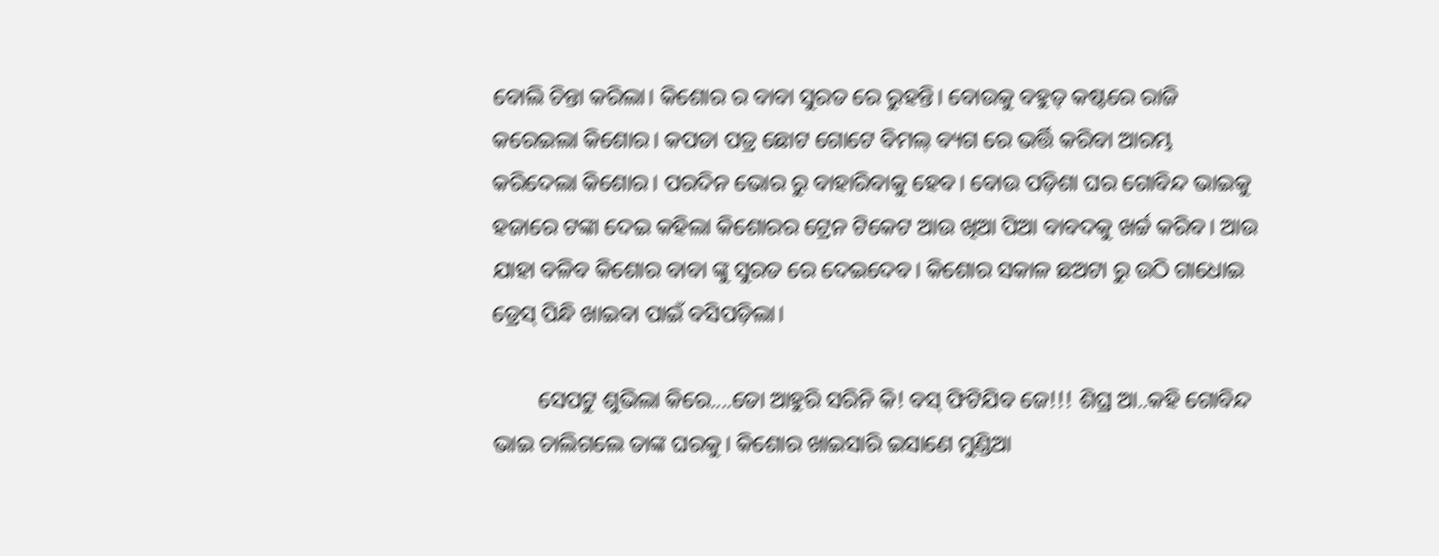ବୋଲି ଚିନ୍ତା କରିଲା। କିଶୋର ର ବାବା ସୁରତ ରେ ରୁହନ୍ତି। ବୋଉକୁ ବହୁତ୍ କଷ୍ଟରେ ରାଜି କରେଇଲା କିଶୋର। କପଡା ପତ୍ର ଛୋଟ ଗୋଟେ ବିମଲ୍ ବ୍ୟଗ ରେ ଭର୍ତ୍ତି କରିବା ଆରମ୍ଭ କରିଦେଲା କିଶୋର। ପରଦିନ ଭୋର ରୁ ବାହାରିବାକୁ ହେବ। ବୋଉ ପଡ଼ିଶା ଘର ଗୋବିନ୍ଦ ଭାଇକୁ ହଜାରେ ଟଙ୍କା ଦେଇ କହିଲା କିଶୋରର ଟ୍ରେନ ଟିକେଟ ଆଉ ଖିଆ ପିଆ ବାବଦକୁ ଖର୍ଚ୍ଚ କରିବ। ଆଉ ଯାହା ବଳିବ କିଶୋର ବାବା ଙ୍କୁ ସୁରତ ରେ ଦେଇଦେବ। କିଶୋର ସକାଳ ଛଅଟା ରୁ ଉଠି ଗାଧୋଇ ଡ୍ରେସ୍ ପିନ୍ଧି ଖାଇବା ପାଇଁ ବସିପଡ଼ିଲା।

        ସେପଟୁ ଶୁଭିଲା କିରେ....ତୋ ଆହୁରି ସରିନି କି! ବସ୍ ଫିଟିଯିବ ଜେ!!! ଶିଘ୍ର ଆ..କହି ଗୋବିନ୍ଦ ଭାଇ ଚାଲିଗଲେ ତାଙ୍କ ଘରକୁ। କିଶୋର ଖାଇସାରି ଇସାଣେ ମୁଣ୍ଡିଆ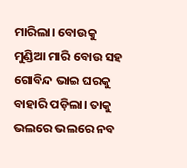ମାରିଲା। ବୋଉକୁ ମୁଣ୍ଡିଆ ମାରି ବୋଉ ସହ ଗୋବିନ୍ଦ ଭାଇ ଘରକୁ ବାହାରି ପଡ଼ିଲା। ତାକୁ ଭଲରେ ଭଲରେ ନବ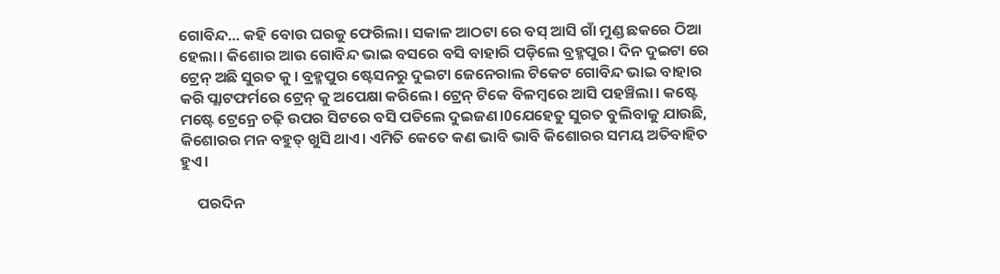ଗୋବିନ୍ଦ... କହି ବୋଉ ଘରକୁ ଫେରିଲା। ସକାଳ ଆଠଟା ରେ ବସ୍ ଆସି ଗାଁ ମୁଣ୍ଡ ଛକରେ ଠିଆ ହେଲା। କିଶୋର ଆଉ ଗୋବିନ୍ଦ ଭାଇ ବସରେ ବସି ବାହାରି ପଡ଼ିଲେ ବ୍ରହ୍ମପୁର। ଦିନ ଦୁଇଟା ରେ ଟ୍ରେନ୍ ଅଛି ସୁରତ କୁ। ବ୍ରହ୍ମପୁର ଷ୍ଟେସନରୁ ଦୁଇଟା ଜେନେରାଲ ଟିକେଟ ଗୋବିନ୍ଦ ଭାଇ ବାହାର କରି ପ୍ଲାଟଫର୍ମରେ ଟ୍ରେନ୍ କୁ ଅପେକ୍ଷା କରିଲେ। ଟ୍ରେନ୍ ଟିକେ ବିଳମ୍ବରେ ଆସି ପହଞ୍ଚିଲା। କଷ୍ଟେ ମଷ୍ଟେ ଟ୍ରେନ୍ରେ ଚଢ଼ି ଉପର ସିଟରେ ବସି ପଡିଲେ ଦୁଇଜଣ।0ଯେହେତୁ ସୁରତ ବୁଲିବାକୁ ଯାଉଛି, କିଶୋରର ମନ ବହୁତ୍ ଖୁସି ଥାଏ। ଏମିତି କେତେ କଣ ଭାବି ଭାବି କିଶୋରର ସମୟ ଅତିବାହିତ ହୁଏ।

     ପରଦିନ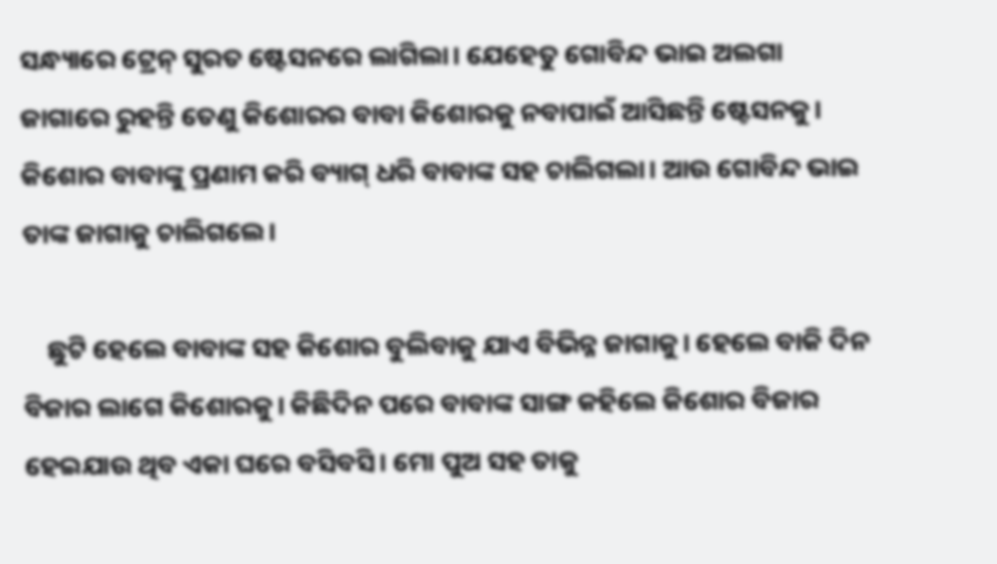ସନ୍ଧ୍ୟାରେ ଟ୍ରେନ୍ ସୁରତ ଷ୍ଟେସନରେ ଲାଗିଲା। ଯେହେତୁ ଗୋବିନ୍ଦ ଭାଇ ଅଲଗା ଜାଗାରେ ରୁହନ୍ତି ତେଣୁ କିଶୋରର ବାବା କିଶୋରକୁ ନବାପାଇଁ ଆସିଛନ୍ତି ଷ୍ଟେସନକୁ। କିଶୋର ବାବାଙ୍କୁ ପ୍ରଣାମ କରି ବ୍ୟାଗ୍ ଧରି ବାବାଙ୍କ ସହ ଚାଲିଗଲା। ଆଉ ଗୋବିନ୍ଦ ଭାଇ ତାଙ୍କ ଜାଗାକୁ ଚାଲିଗଲେ।

    ଛୁଟି ହେଲେ ବାବାଙ୍କ ସହ କିଶୋର ବୁଲିବାକୁ ଯାଏ ବିଭିନ୍ନ ଜାଗାକୁ। ହେଲେ ବାକି ଦିନ ବିଜାର ଲାଗେ କିଶୋରକୁ। କିଛିଦିନ ପରେ ବାବାଙ୍କ ସାଙ୍ଗ କହିଲେ କିଶୋର ବିଜାର ହେଇଯାଉ ଥିବ ଏକା ଘରେ ବସିବସି। ମୋ ପୁଅ ସହ ତାକୁ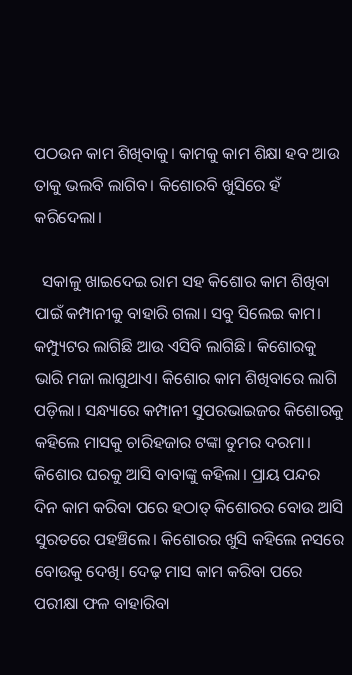ପଠଉନ କାମ ଶିଖିବାକୁ। କାମକୁ କାମ ଶିକ୍ଷା ହବ ଆଉ ତାକୁ ଭଲବି ଲାଗିବ। କିଶୋରବି ଖୁସିରେ ହଁ କରିଦେଲା।

  ସକାଳୁ ଖାଇଦେଇ ରାମ ସହ କିଶୋର କାମ ଶିଖିବା ପାଇଁ କମ୍ପାନୀକୁ ବାହାରି ଗଲା। ସବୁ ସିଲେଇ କାମ। କମ୍ପ୍ୟୁଟର ଲାଗିଛି ଆଉ ଏସିବି ଲାଗିଛି। କିଶୋରକୁ ଭାରି ମଜା ଲାଗୁଥାଏ। କିଶୋର କାମ ଶିଖିବାରେ ଲାଗି ପଡ଼ିଲା। ସନ୍ଧ୍ୟାରେ କମ୍ପାନୀ ସୁପରଭାଇଜର କିଶୋରକୁ କହିଲେ ମାସକୁ ଚାରିହଜାର ଟଙ୍କା ତୁମର ଦରମା। କିଶୋର ଘରକୁ ଆସି ବାବାଙ୍କୁ କହିଲା। ପ୍ରାୟ ପନ୍ଦର ଦିନ କାମ କରିବା ପରେ ହଠାତ୍ କିଶୋରର ବୋଉ ଆସି ସୁରତରେ ପହଞ୍ଚିଲେ। କିଶୋରର ଖୁସି କହିଲେ ନସରେ ବୋଉକୁ ଦେଖି। ଦେଢ଼ ମାସ କାମ କରିବା ପରେ ପରୀକ୍ଷା ଫଳ ବାହାରିବା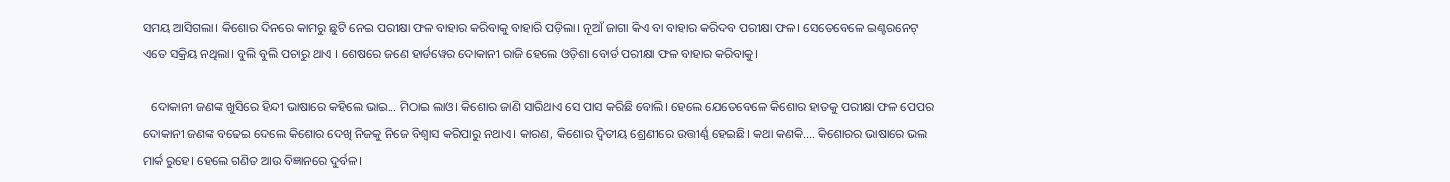ସମୟ ଆସିଗଲା। କିଶୋର ଦିନରେ କାମରୁ ଛୁଟି ନେଇ ପରୀକ୍ଷା ଫଳ ବାହାର କରିବାକୁ ବାହାରି ପଡ଼ିଲା। ନୂଆଁ ଜାଗା କିଏ ବା ବାହାର କରିଦବ ପରୀକ୍ଷା ଫଳ। ସେତେବେଳେ ଇଣ୍ଟରନେଟ୍ ଏତେ ସକ୍ରିୟ ନଥିଲା। ବୁଲି ବୁଲି ପଚାରୁ ଥାଏ । ଶେଷରେ ଜଣେ ହାର୍ଡୱେର ଦୋକାନୀ ରାଜି ହେଲେ ଓଡ଼ିଶା ବୋର୍ଡ ପରୀକ୍ଷା ଫଳ ବାହାର କରିବାକୁ।

   ଦୋକାନୀ ଜଣଙ୍କ ଖୁସିରେ ହିନ୍ଦୀ ଭାଷାରେ କହିଲେ ଭାଇ... ମିଠାଇ ଲାଓ। କିଶୋର ଜାଣି ସାରିଥାଏ ସେ ପାସ କରିଛି ବୋଲି। ହେଲେ ଯେତେବେଳେ କିଶୋର ହାତକୁ ପରୀକ୍ଷା ଫଳ ପେପର ଦୋକାନୀ ଜଣଙ୍କ ବଢେଇ ଦେଲେ କିଶୋର ଦେଖି ନିଜକୁ ନିଜେ ବିଶ୍ୱାସ କରିପାରୁ ନଥାଏ। କାରଣ, କିଶୋର ଦ୍ଵିତୀୟ ଶ୍ରେଣୀରେ ଉତ୍ତୀର୍ଣ୍ଣ ହେଇଛି। କଥା କଣକି.... କିଶୋରର ଭାଷାରେ ଭଲ ମାର୍କ ରୁହେ। ହେଲେ ଗଣିତ ଆଉ ବିଜ୍ଞାନରେ ଦୁର୍ବଳ।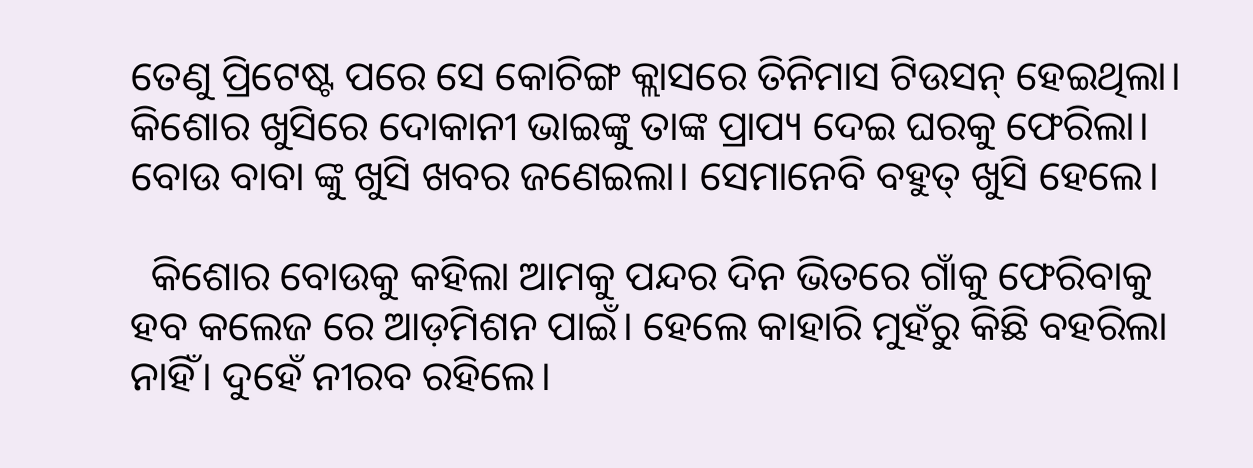ତେଣୁ ପ୍ରିଟେଷ୍ଟ ପରେ ସେ କୋଚିଙ୍ଗ କ୍ଲାସରେ ତିନିମାସ ଟିଉସନ୍ ହେଇଥିଲା। କିଶୋର ଖୁସିରେ ଦୋକାନୀ ଭାଇଙ୍କୁ ତାଙ୍କ ପ୍ରାପ୍ୟ ଦେଇ ଘରକୁ ଫେରିଲା। ବୋଉ ବାବା ଙ୍କୁ ଖୁସି ଖବର ଜଣେଇଲା। ସେମାନେବି ବହୁତ୍ ଖୁସି ହେଲେ।

  କିଶୋର ବୋଉକୁ କହିଲା ଆମକୁ ପନ୍ଦର ଦିନ ଭିତରେ ଗାଁକୁ ଫେରିବାକୁ ହବ କଲେଜ ରେ ଆଡ଼ମିଶନ ପାଇଁ। ହେଲେ କାହାରି ମୁହଁରୁ କିଛି ବହରିଲା ନାହିଁ। ଦୁହେଁ ନୀରବ ରହିଲେ।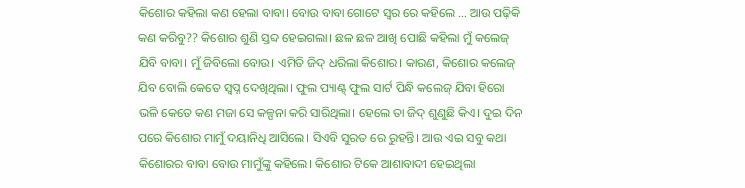କିଶୋର କହିଲା କଣ ହେଲା ବାବା। ବୋଉ ବାବା ଗୋଟେ ସ୍ୱର ରେ କହିଲେ ... ଆଉ ପଢ଼ିକି କଣ କରିବୁ?? କିଶୋର ଶୁଣି ସ୍ତବ୍ଦ ହେଇଗଲା। ଛଳ ଛଳ ଆଖି ପୋଛି କହିଲା ମୁଁ କଲେଜ୍ ଯିବି ବାବା। ମୁଁ ଜିବିଲୋ ବୋଉ। ଏମିତି ଜିଦ୍ ଧରିଲା କିଶୋର। କାରଣ, କିଶୋର କଲେଜ୍ ଯିବ ବୋଲି କେତେ ସ୍ଵପ୍ନ ଦେଖିଥିଲା। ଫୁଲ ପ୍ୟାଣ୍ଟ୍ ଫୁଲ ସାର୍ଟ ପିନ୍ଧି କଲେଜ୍ ଯିବା ହିରୋ ଭଳି କେତେ କଣ ମଜା ସେ କଳ୍ପନା କରି ସାରିଥିଲା। ହେଲେ ତା ଜିଦ୍ ଶୁଣୁଛି କିଏ। ଦୁଇ ଦିନ ପରେ କିଶୋର ମାମୁଁ ଦୟାନିଧି ଆସିଲେ। ସିଏବି ସୁରତ ରେ ରୁହନ୍ତି। ଆଉ ଏଇ ସବୁ କଥା କିଶୋରର ବାବା ବୋଉ ମାମୁଁଙ୍କୁ କହିଲେ। କିଶୋର ଟିକେ ଆଶାବାଦୀ ହେଇଥିଲା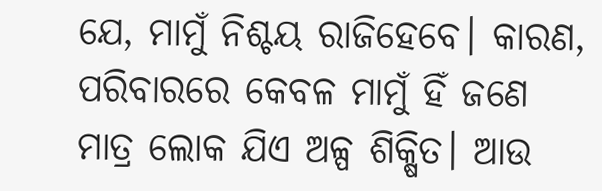ଯେ, ମାମୁଁ ନିଶ୍ଚୟ ରାଜିହେବେ। କାରଣ, ପରିବାରରେ କେବଳ ମାମୁଁ ହିଁ ଜଣେ ମାତ୍ର ଲୋକ ଯିଏ ଅଳ୍ପ ଶିକ୍ଷିତ। ଆଉ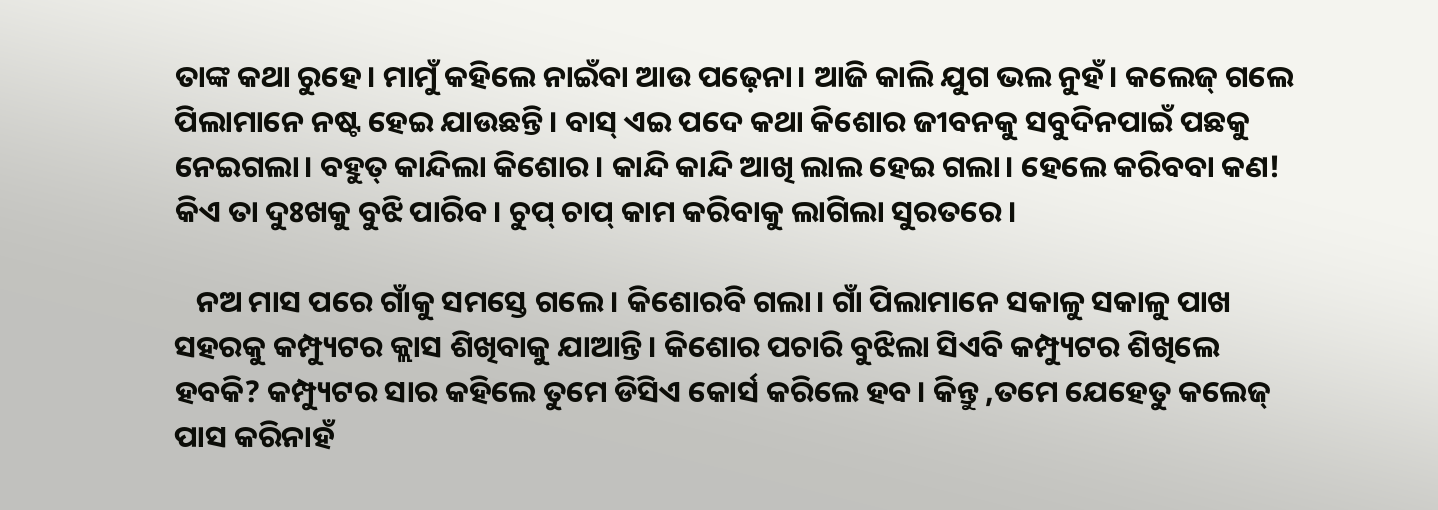ତାଙ୍କ କଥା ରୁହେ। ମାମୁଁ କହିଲେ ନାଇଁବା ଆଉ ପଢ଼େନା। ଆଜି କାଲି ଯୁଗ ଭଲ ନୁହଁ। କଲେଜ୍ ଗଲେ ପିଲାମାନେ ନଷ୍ଟ ହେଇ ଯାଉଛନ୍ତି। ବାସ୍ ଏଇ ପଦେ କଥା କିଶୋର ଜୀବନକୁ ସବୁଦିନପାଇଁ ପଛକୁ ନେଇଗଲା। ବହୁତ୍ କାନ୍ଦିଲା କିଶୋର। କାନ୍ଦି କାନ୍ଦି ଆଖି ଲାଲ ହେଇ ଗଲା। ହେଲେ କରିବବା କଣ! କିଏ ତା ଦୁଃଖକୁ ବୁଝି ପାରିବ। ଚୁପ୍ ଚାପ୍ କାମ କରିବାକୁ ଲାଗିଲା ସୁରତରେ।

   ନଅ ମାସ ପରେ ଗାଁକୁ ସମସ୍ତେ ଗଲେ। କିଶୋରବି ଗଲା। ଗାଁ ପିଲାମାନେ ସକାଳୁ ସକାଳୁ ପାଖ ସହରକୁ କମ୍ପ୍ୟୁଟର କ୍ଲାସ ଶିଖିବାକୁ ଯାଆନ୍ତି। କିଶୋର ପଚାରି ବୁଝିଲା ସିଏବି କମ୍ପ୍ୟୁଟର ଶିଖିଲେ ହବକି? କମ୍ପ୍ୟୁଟର ସାର କହିଲେ ତୁମେ ଡିସିଏ କୋର୍ସ କରିଲେ ହବ। କିନ୍ତୁ ,ତମେ ଯେହେତୁ କଲେଜ୍ ପାସ କରିନାହଁ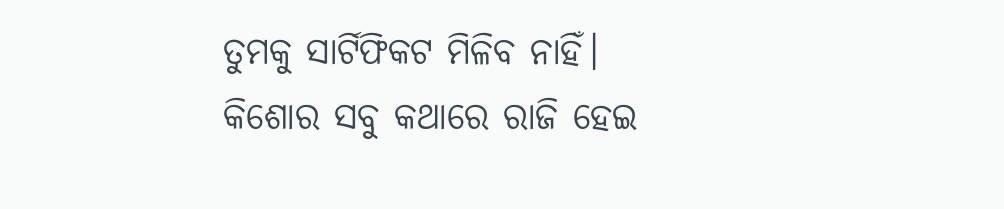ତୁମକୁ ସାର୍ଟିଫିକଟ ମିଳିବ ନାହିଁ। କିଶୋର ସବୁ କଥାରେ ରାଜି ହେଇ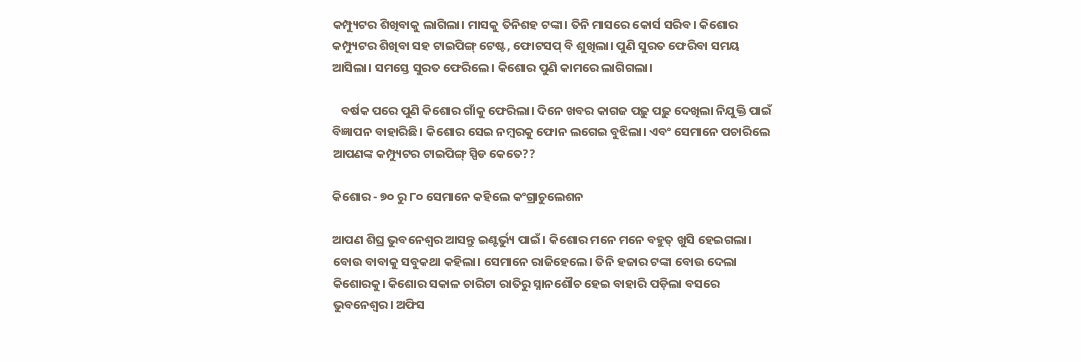କମ୍ପ୍ୟୁଟର ଶିଖିବାକୁ ଲାଗିଲା। ମାସକୁ ତିନିଶହ ଟଙ୍କା। ତିନି ମାସରେ କୋର୍ସ ସରିବ। କିଶୋର କମ୍ପ୍ୟୁଟର ଶିଖିବା ସହ ଟାଇପିଙ୍ଗ୍ ଟେଷ୍ଟ, ଫୋଟସପ୍ ବି ଶୁଖିଲା। ପୁଣି ସୁରତ ଫେରିବା ସମୟ ଆସିଲା। ସମସ୍ତେ ସୁରତ ଫେରିଲେ। କିଶୋର ପୁଣି କାମରେ ଲାଗିଗଲା।

   ବର୍ଷକ ପରେ ପୁଣି କିଶୋର ଗାଁକୁ ଫେରିଲା। ଦିନେ ଖବର କାଗଜ ପଢ଼ୁ ପଢ଼ୁ ଦେଖିଲା ନିଯୁକ୍ତି ପାଇଁ ବିଜ୍ଞାପନ ବାହାରିଛି। କିଶୋର ସେଇ ନମ୍ବରକୁ ଫୋନ ଲଗେଇ ବୁଝିଲା। ଏବଂ ସେମାନେ ପଚାରିଲେ ଆପଣଙ୍କ କମ୍ପ୍ୟୁଟର ଟାଇପିଙ୍ଗ୍ ସ୍ପିଡ କେତେ??

କିଶୋର - ୭୦ ରୁ ୮୦ ସେମାନେ କହିଲେ କଂଗ୍ରାଚୁଲେଶନ

ଆପଣ ଶିଘ୍ର ଭୁବନେଶ୍ୱର ଆସନ୍ତୁ ଇଣ୍ଟର୍ଭ୍ୟୁ ପାଇଁ। କିଶୋର ମନେ ମନେ ବହୁତ୍ ଖୁସି ହେଇଗଲା। ବୋଉ ବାବାକୁ ସବୁକଥା କହିଲା। ସେମାନେ ରାଜିହେଲେ। ତିନି ହଜାର ଟଙ୍କା ବୋଉ ଦେଲା କିଶୋରକୁ। କିଶୋର ସକାଳ ଚାରିଟା ରାତିରୁ ସ୍ନାନଶୌଚ ହେଇ ବାହାରି ପଡ଼ିଲା ବସରେ ଭୁବନେଶ୍ୱର। ଅଫିସ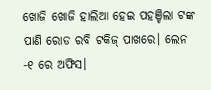ଖୋଜି ଖୋଜି ହାଲିଆ ହେଇ ପହଞ୍ଚିଲା ଟଙ୍କ ପାଣି ରୋଡ ରବି ଟକିଜ୍ ପାଖରେ। ଲେନ -୧ ରେ ଅଫିସ।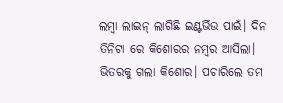ଲମ୍ବା ଲାଇନ୍ ଲାଗିଛି ଇଣ୍ଟର୍ଭିଉ ପାଇଁ। ଦିନ ତିନିଟା ରେ କିଶୋରର ନମ୍ୱର ଆସିଲା। ଭିତରକୁ ଗଲା କିଶୋର। ପଚାରିଲେ ତମ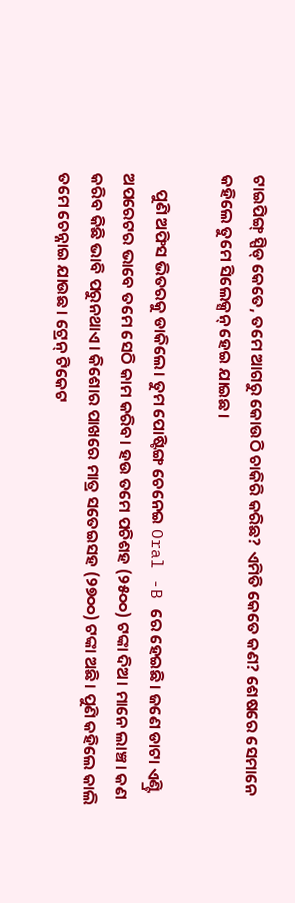ଟାଇପିଙ୍ଗ୍ ସ୍ପିଡ୍ କେତେ, ତମେ ଆଗରୁ କୋଉଠି ଚାକିରି କରିଛ? ଏମିତି କେତେ କଣ? ଶେଷରେ ସେମାନେ କହିଲେ ତୁମେ ସିଲେକ୍ସନ୍ ହେଇ ଯାଇଛ।

    ପୁଣି ଅଫିସ ଭିତରକୁ ଡାକିଲେ। ତୁମ ପୋଷ୍ଟିଙ୍ଗ ଚେନେଇ Oral -B ରେ ହେଇଛି। ଜଣେ ଡାଟା ଏଣ୍ଟ୍ରି ଅପରେଟର ଭାବେ ତମେ ସେଠି କାମ କରିବ। ହଉ ତମେ ପଚିଶହ (୨୫୦୦) ଟଙ୍କା ଦିଅ। ମାନେ ଲାଞ୍ଚ। କଣ କରିବ କିଛି ଭାବି ପରୁନଥାଏ। କିଶୋର ପାଖରେ ମାତ୍ର ସତେଇସହ (୨୭୦୦) ଟଙ୍କା ଅଛି। ପୁଣି କହିଲେ କାଲି ତମେ ଚେନ୍ନାଇ ଯାଉଛ। ଟ୍ରେନ୍ ଟିକେଟ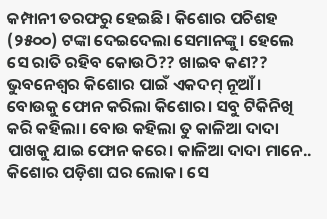କମ୍ପାନୀ ତରଫରୁ ହେଇଛି। କିଶୋର ପଚିଶହ (୨୫୦୦) ଟଙ୍କା ଦେଇଦେଲା ସେମାନଙ୍କୁ। ହେଲେ ସେ ରାତି ରହିବ କୋଉଠି?? ଖାଇବ କଣ?? ଭୁବନେଶ୍ୱର କିଶୋର ପାଇଁ ଏକଦମ୍ ନୂଆଁ। ବୋଉକୁ ଫୋନ କରିଲା କିଶୋର। ସବୁ ଟିକିନିଖି କରି କହିଲା। ବୋଉ କହିଲା ତୁ କାଳିଆ ଦାଦା ପାଖକୁ ଯାଇ ଫୋନ କରେ। କାଳିଆ ଦାଦା ମାନେ.. କିଶୋର ପଡ଼ିଶା ଘର ଲୋକ। ସେ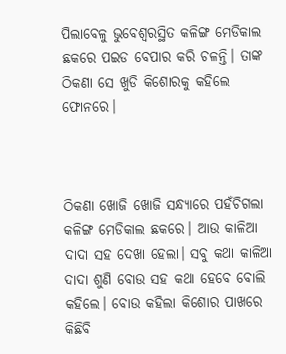ପିଲାବେଳୁ ଭୁବେଶ୍ବରସ୍ଥିତ କଳିଙ୍ଗ ମେଡିକାଲ ଛକରେ ପଇଡ ବେପାର କରି ଚଳନ୍ତି। ତାଙ୍କ ଠିକଣା ସେ ଖୁଡି କିଶୋରକୁ କହିଲେ ଫୋନରେ।



ଠିକଣା ଖୋଜି ଖୋଜି ସନ୍ଧ୍ୟାରେ ପହଁଚିଗଲା କଳିଙ୍ଗ ମେଡିକାଲ ଛକରେ। ଆଉ କାଳିଆ ଦାଦା ସହ ଦେଖା ହେଲା। ସବୁ କଥା କାଳିଆ ଦାଦା ଶୁଣି ବୋଉ ସହ କଥା ହେବେ ବୋଲି କହିଲେ। ବୋଉ କହିଲା କିଶୋର ପାଖରେ କିଛିବି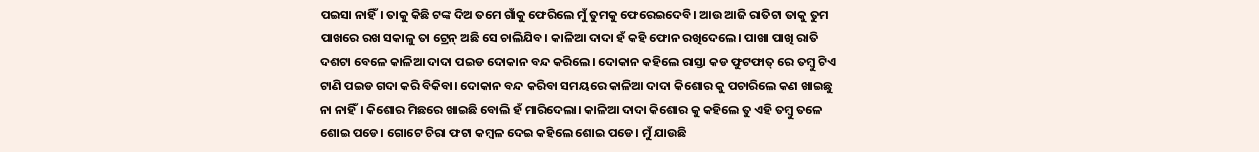ପଇସା ନାହିଁ। ତାକୁ କିଛି ଟଙ୍କ ଦିଅ ତମେ ଗାଁକୁ ଫେରିଲେ ମୁଁ ତୁମକୁ ଫେରେଇଦେବି। ଆଉ ଆଜି ରାତିଟା ତାକୁ ତୁମ ପାଖରେ ରଖ ସକାଳୁ ତା ଟ୍ରେନ୍ ଅଛି ସେ ଚାଲିଯିବ। କାଳିଆ ଦାଦା ହଁ କହି ଫୋନ ରଖିଦେଲେ। ପାଖା ପାଖି ରାତି ଦଶଟା ବେଳେ କାଳିଆ ଦାଦା ପଇଡ ଦୋକାନ ବନ୍ଦ କରିଲେ। ଦୋକାନ କହିଲେ ରାସ୍ତା କଡ ଫୁଟଫାତ୍ ରେ ତମ୍ବୁ ଟିଏ ଟାଣି ପଇଡ ଗଦା କରି ବିକିବା। ଦୋକାନ ବନ୍ଦ କରିବା ସମୟରେ କାଳିଆ ଦାଦା କିଶୋର କୁ ପଚାରିଲେ କଣ ଖାଇଛୁ ନା ନାହିଁ। କିଶୋର ମିଛରେ ଖାଇଛି ବୋଲି ହଁ ମାରିଦେଲା। କାଳିଆ ଦାଦା କିଶୋର କୁ କହିଲେ ତୁ ଏହି ତମ୍ବୁ ତଳେ ଶୋଇ ପଡେ। ଗୋଟେ ଚିରା ଫଟା କମ୍ବଳ ଦେଇ କହିଲେ ଶୋଇ ପଡେ। ମୁଁ ଯାଉଛି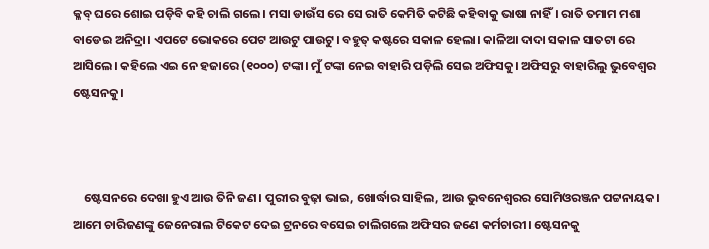କ୍ଳବ୍ ଘରେ ଶୋଇ ପଡ଼ିବି କହି ଚାଲି ଗଲେ। ମସା ଡାଉଁସ ରେ ସେ ରାତି କେମିତି କଟିଛି କହିବାକୁ ଭାଷା ନାହିଁ। ରାତି ତମାମ ମଶା ବାଡେଇ ଅନିଦ୍ରା। ଏପଟେ ଭୋକରେ ପେଟ ଆଉଟୁ ପାଉଟୁ। ବହୁତ୍ କଷ୍ଟରେ ସକାଳ ହେଲା। କାଳିଆ ଦାଦା ସକାଳ ସାତଟା ରେ ଆସିଲେ। କହିଲେ ଏଇ ନେ ହଜାରେ (୧୦୦୦) ଟଙ୍କା। ମୁଁ ଟଙ୍କା ନେଇ ବାହାରି ପଡ଼ିଲି ସେଇ ଅଫିସକୁ। ଅଫିସରୁ ବାହାରିଲୁ ଭୁବେଶ୍ବର ଷ୍ଟେସନକୁ।



    ଷ୍ଟେସନରେ ଦେଖା ହୁଏ ଆଉ ତିନି ଜଣ। ପୁରୀର ବୁଢ଼ା ଭାଇ, ଖୋର୍ଦ୍ଧାର ସାହିଲ, ଆଉ ଭୁବନେଶ୍ୱରର ସୋମିଓରଞ୍ଜନ ପଟ୍ଟନାୟକ। ଆମେ ଚାରିଜଣଙ୍କୁ ଜେନେରାଲ ଟିକେଟ ଦେଇ ଟ୍ରନରେ ବସେଇ ଚାଲିଗଲେ ଅଫିସର ଜଣେ କର୍ମଚାରୀ। ଷ୍ଟେସନକୁ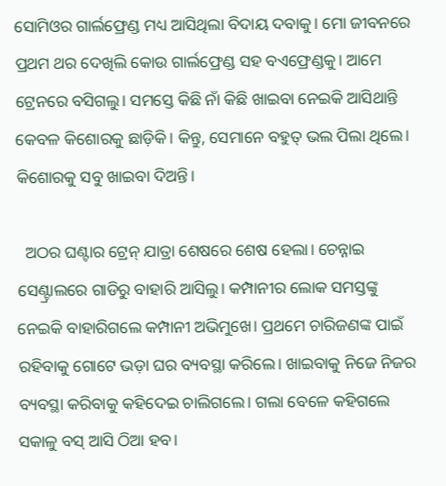ସୋମିଓର ଗାର୍ଲଫ୍ରେଣ୍ଡ ମଧ୍ୟ ଆସିଥିଲା ବିଦାୟ ଦବାକୁ। ମୋ ଜୀବନରେ ପ୍ରଥମ ଥର ଦେଖିଲି କୋଉ ଗାର୍ଲଫ୍ରେଣ୍ଡ ସହ ବଏଫ୍ରେଣ୍ଡକୁ। ଆମେ ଟ୍ରେନରେ ବସିଗଲୁ। ସମସ୍ତେ କିଛି ନାଁ କିଛି ଖାଇବା ନେଇକି ଆସିଥାନ୍ତି କେବଳ କିଶୋରକୁ ଛାଡ଼ିକି। କିନ୍ତୁ, ସେମାନେ ବହୁତ୍ ଭଲ ପିଲା ଥିଲେ। କିଶୋରକୁ ସବୁ ଖାଇବା ଦିଅନ୍ତି।

  ଅଠର ଘଣ୍ଟାର ଟ୍ରେନ୍ ଯାତ୍ରା ଶେଷରେ ଶେଷ ହେଲା। ଚେନ୍ନାଇ ସେଣ୍ଟ୍ରାଲରେ ଗାଡିରୁ ବାହାରି ଆସିଲୁ। କମ୍ପାନୀର ଲୋକ ସମସ୍ତଙ୍କୁ ନେଇକି ବାହାରିଗଲେ କମ୍ପାନୀ ଅଭିମୁଖେ। ପ୍ରଥମେ ଚାରିଜଣଙ୍କ ପାଇଁ ରହିବାକୁ ଗୋଟେ ଭଡ଼ା ଘର ବ୍ୟବସ୍ଥା କରିଲେ। ଖାଇବାକୁ ନିଜେ ନିଜର ବ୍ୟବସ୍ଥା କରିବାକୁ କହିଦେଇ ଚାଲିଗଲେ। ଗଲା ବେଳେ କହିଗଲେ ସକାଳୁ ବସ୍ ଆସି ଠିଆ ହବ।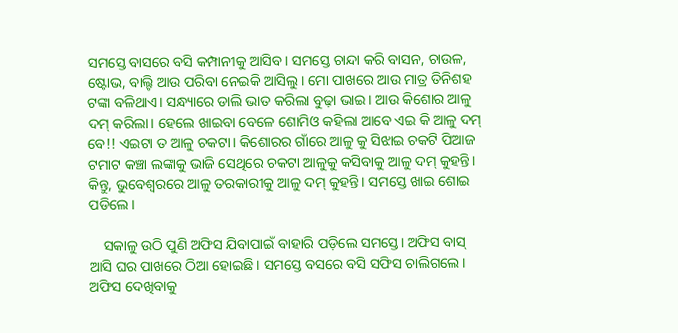ସମସ୍ତେ ବାସରେ ବସି କମ୍ପାନୀକୁ ଆସିବ। ସମସ୍ତେ ଚାନ୍ଦା କରି ବାସନ, ଚାଉଳ, ଷ୍ଟୋଭ, ବାଲ୍ଟି ଆଉ ପରିବା ନେଇକି ଆସିଲୁ। ମୋ ପାଖରେ ଆଉ ମାତ୍ର ତିନିଶହ ଟଙ୍କା ବଳିଥାଏ। ସନ୍ଧ୍ୟାରେ ଡାଲି ଭାତ କରିଲା ବୁଢ଼ା ଭାଇ। ଆଉ କିଶୋର ଆଳୁ ଦମ୍ କରିଲା। ହେଲେ ଖାଇବା ବେଳେ ଶୋମିଓ କହିଲା ଆବେ ଏଇ କି ଆଳୁ ଦମ୍ ବେ!! ଏଇଟା ତ ଆଳୁ ଚକଟା। କିଶୋରର ଗାଁରେ ଆଳୁ କୁ ସିଝାଇ ଚକଟି ପିଆଜ ଟମାଟ କଞ୍ଚା ଲଙ୍କାକୁ ଭାଜି ସେଥିରେ ଚକଟା ଆଳୁକୁ କସିବାକୁ ଆଳୁ ଦମ୍ କୁହନ୍ତି। କିନ୍ତୁ, ଭୁବେଶ୍ବରରେ ଆଳୁ ତରକାରୀକୁ ଆଳୁ ଦମ୍ କୁହନ୍ତି। ସମସ୍ତେ ଖାଇ ଶୋଇ ପଡିଲେ।

    ସକାଳୁ ଉଠି ପୁଣି ଅଫିସ ଯିବାପାଇଁ ବାହାରି ପଡ଼ିଲେ ସମସ୍ତେ। ଅଫିସ ବାସ୍ ଆସି ଘର ପାଖରେ ଠିଆ ହୋଇଛି। ସମସ୍ତେ ବସରେ ବସି ସଫିସ ଚାଲିଗଲେ। ଅଫିସ ଦେଖିବାକୁ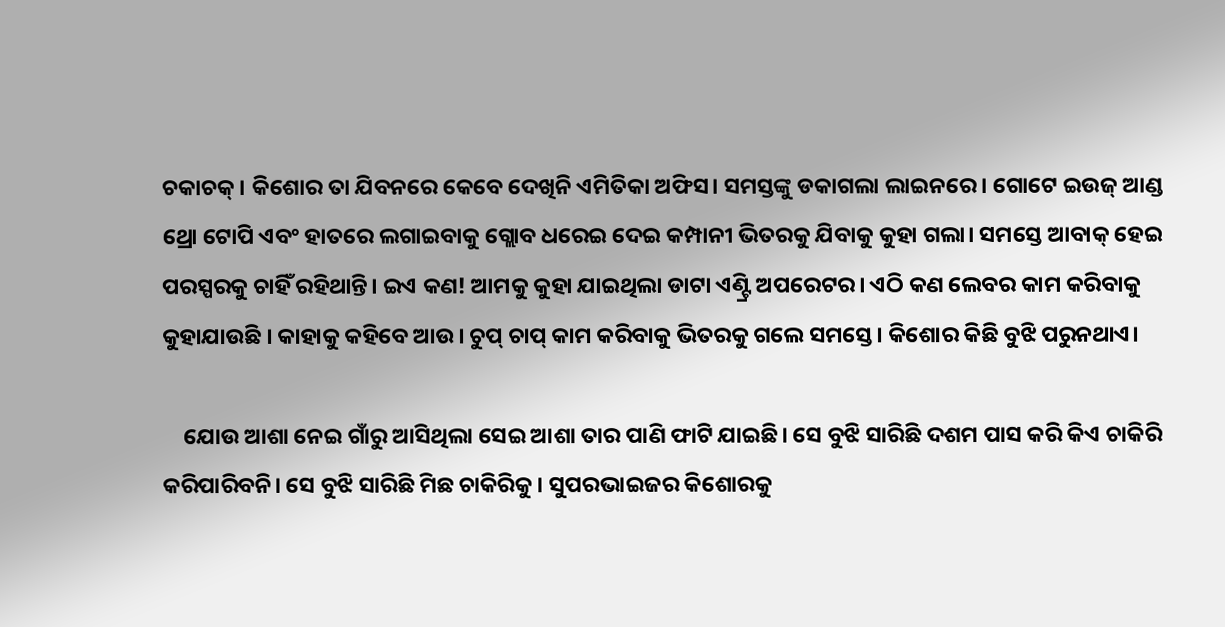ଚକାଚକ୍। କିଶୋର ତା ଯିବନରେ କେବେ ଦେଖିନି ଏମିତିକା ଅଫିସ। ସମସ୍ତଙ୍କୁ ଡକାଗଲା ଲାଇନରେ। ଗୋଟେ ଇଉଜ୍ ଆଣ୍ଡ ଥ୍ରୋ ଟୋପି ଏବଂ ହାତରେ ଲଗାଇବାକୁ ଗ୍ଲୋବ ଧରେଇ ଦେଇ କମ୍ପାନୀ ଭିତରକୁ ଯିବାକୁ କୁହା ଗଲା। ସମସ୍ତେ ଆବାକ୍ ହେଇ ପରସ୍ପରକୁ ଚାହିଁ ରହିଥାନ୍ତି। ଇଏ କଣ! ଆମକୁ କୁହା ଯାଇଥିଲା ଡାଟା ଏଣ୍ଟ୍ରି ଅପରେଟର। ଏଠି କଣ ଲେବର କାମ କରିବାକୁ କୁହାଯାଉଛି । କାହାକୁ କହିବେ ଆଉ। ଚୁପ୍ ଚାପ୍ କାମ କରିବାକୁ ଭିତରକୁ ଗଲେ ସମସ୍ତେ। କିଶୋର କିଛି ବୁଝି ପରୁନଥାଏ।

    ଯୋଉ ଆଶା ନେଇ ଗାଁରୁ ଆସିଥିଲା ସେଇ ଆଶା ତାର ପାଣି ଫାଟି ଯାଇଛି। ସେ ବୁଝି ସାରିଛି ଦଶମ ପାସ କରି କିଏ ଚାକିରି କରିପାରିବନି। ସେ ବୁଝି ସାରିଛି ମିଛ ଚାକିରିକୁ। ସୁପରଭାଇଜର କିଶୋରକୁ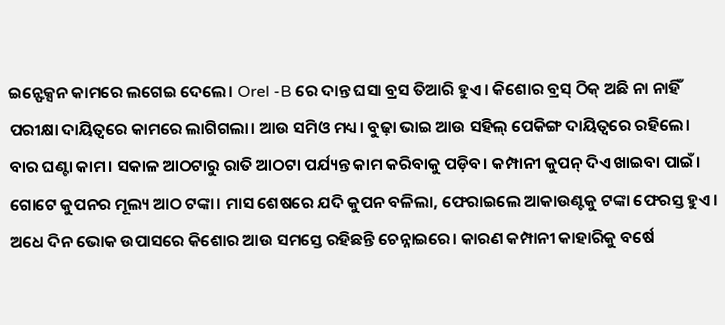ଇନ୍ଫେକ୍ସନ କାମରେ ଲଗେଇ ଦେଲେ। Orel -B ରେ ଦାନ୍ତ ଘସା ବ୍ରସ ତିଆରି ହୁଏ। କିଶୋର ବ୍ରସ୍ ଠିକ୍ ଅଛି ନା ନାହିଁ ପରୀକ୍ଷା ଦାୟିତ୍ୱରେ କାମରେ ଲାଗିଗଲା। ଆଉ ସମିଓ ମଧ୍ୟ। ବୁଢ଼ା ଭାଇ ଆଉ ସହିଲ୍ ପେକିଙ୍ଗ ଦାୟିତ୍ୱରେ ରହିଲେ। ବାର ଘଣ୍ଟା କାମ। ସକାଳ ଆଠଟାରୁ ରାତି ଆଠଟା ପର୍ଯ୍ୟନ୍ତ କାମ କରିବାକୁ ପଡ଼ିବ। କମ୍ପାନୀ କୁପନ୍ ଦିଏ ଖାଇବା ପାଇଁ। ଗୋଟେ କୁପନର ମୂଲ୍ୟ ଆଠ ଟଙ୍କା। ମାସ ଶେଷରେ ଯଦି କୁପନ ବଳିଲା, ଫେରାଇଲେ ଆକାଉଣ୍ଟକୁ ଟଙ୍କା ଫେରସ୍ତ ହୁଏ। ଅଧେ ଦିନ ଭୋକ ଉପାସରେ କିଶୋର ଆଉ ସମସ୍ତେ ରହିଛନ୍ତି ଚେନ୍ନାଇରେ। କାରଣ କମ୍ପାନୀ କାହାରିକୁ ବର୍ଷେ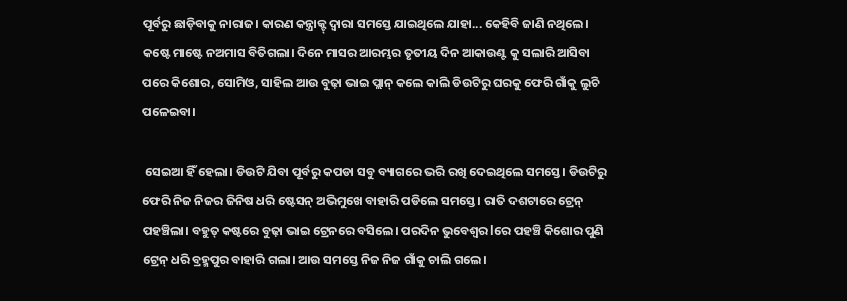ପୂର୍ବରୁ ଛାଡ଼ିବାକୁ ନାରାଜ। କାରଣ କନ୍ତ୍ରାକ୍ଟ୍ ଦ୍ଵାରା ସମସ୍ତେ ଯାଇଥିଲେ ଯାହା... କେହିବି ଜାଣି ନଥିଲେ। କଷ୍ଟେ ମାଷ୍ଟେ ନଅମାସ ବିତିଗଲା। ଦିନେ ମାସର ଆରମ୍ଭର ତୃତୀୟ ଦିନ ଆକାଉଣ୍ଟ କୁ ସଲାରି ଆସିବା ପରେ କିଶୋର, ସୋମିଓ, ସାହିଲ ଆଉ ବୁଢ଼ା ଭାଇ ପ୍ଲାନ୍ କଲେ କାଲି ଡିଉଟିରୁ ଘରକୁ ଫେରି ଗାଁକୁ ଲୁଚି ପଳେଇବା।

 ସେଇଆ ହିଁ ହେଲା। ଡିଉଟି ଯିବା ପୂର୍ବରୁ କପଡା ସବୁ ବ୍ୟାଗରେ ଭରି ରଖି ଦେଇଥିଲେ ସମସ୍ତେ। ଡିଉଟିରୁ ଫେରି ନିଜ ନିଜର ଜିନିଷ ଧରି ଷ୍ଟେସନ୍ ଅଭିମୁଖେ ବାହାରି ପଡିଲେ ସମସ୍ତେ। ରାତି ଦଶଟାରେ ଟ୍ରେନ୍ ପହଞ୍ଚିଲା। ବହୁତ୍ କଷ୍ଟରେ ବୁଢ଼ା ଭାଇ ଟ୍ରେନରେ ବସିଲେ। ପରଦିନ ଭୁବେଶ୍ବର lରେ ପହଞ୍ଚି କିଶୋର ପୁଣି ଟ୍ରେନ୍ ଧରି ବ୍ରହ୍ମପୁର ବାହାରି ଗଲା। ଆଉ ସମସ୍ତେ ନିଜ ନିଜ ଗାଁକୁ ଚାଲି ଗଲେ।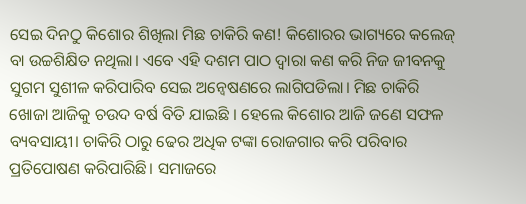ସେଇ ଦିନଠୁ କିଶୋର ଶିଖିଲା ମିଛ ଚାକିରି କଣ! କିଶୋରର ଭାଗ୍ୟରେ କଲେଜ୍ ବା ଉଚ୍ଚଶିକ୍ଷିତ ନଥିଲା। ଏବେ ଏହି ଦଶମ ପାଠ ଦ୍ଵାରା କଣ କରି ନିଜ ଜୀବନକୁ ସୁଗମ ସୁଶୀଳ କରିପାରିବ ସେଇ ଅନ୍ୱେଷଣରେ ଲାଗିପଡିଲା। ମିଛ ଚାକିରି ଖୋଜା ଆଜିକୁ ଚଉଦ ବର୍ଷ ବିତି ଯାଇଛି । ହେଲେ କିଶୋର ଆଜି ଜଣେ ସଫଳ ବ୍ୟବସାୟୀ। ଚାକିରି ଠାରୁ ଢେର ଅଧିକ ଟଙ୍କା ରୋଜଗାର କରି ପରିବାର ପ୍ରତିପୋଷଣ କରିପାରିଛି। ସମାଜରେ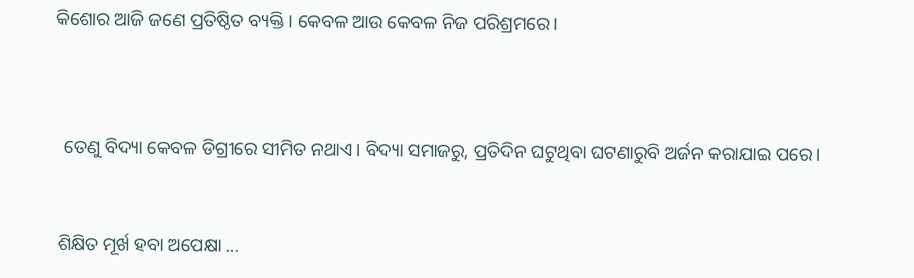କିଶୋର ଆଜି ଜଣେ ପ୍ରତିଷ୍ଠିତ ବ୍ୟକ୍ତି। କେବଳ ଆଉ କେବଳ ନିଜ ପରିଶ୍ରମରେ।



  ତେଣୁ ବିଦ୍ୟା କେବଳ ଡିଗ୍ରୀରେ ସୀମିତ ନଥାଏ। ବିଦ୍ୟା ସମାଜରୁ, ପ୍ରତିଦିନ ଘଟୁଥିବା ଘଟଣାରୁବି ଅର୍ଜନ କରାଯାଇ ପରେ।


 ଶିକ୍ଷିତ ମୂର୍ଖ ହବା ଅପେକ୍ଷା ...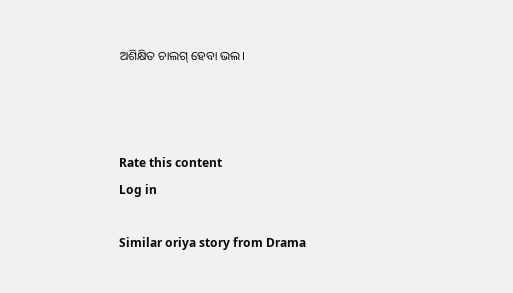ଅଶିକ୍ଷିତ ଚାଲଗ୍ ହେବା ଭଲ।



Rate this content
Log in

Similar oriya story from Drama